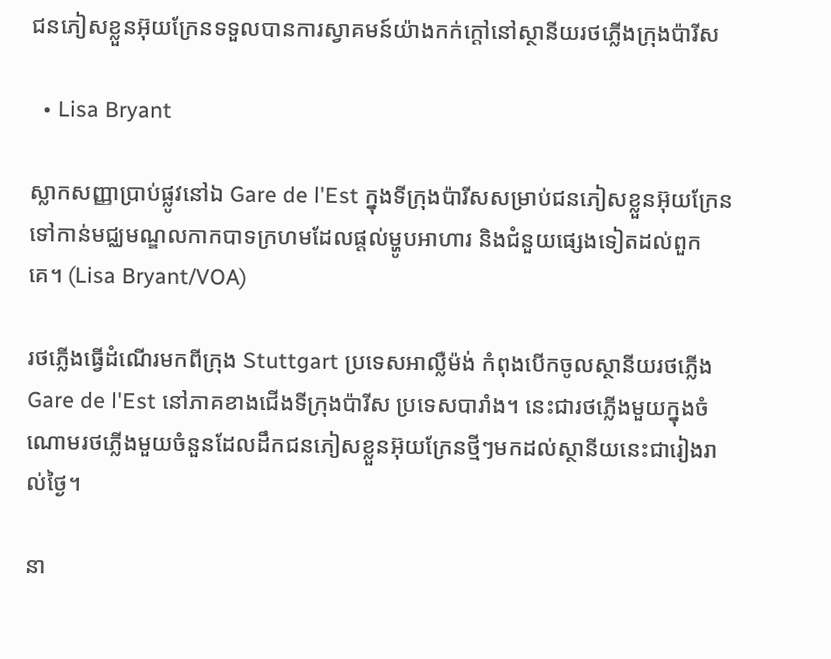ជនភៀសខ្លួនអ៊ុយក្រែនទទួលបានការស្វាគមន៍យ៉ាងកក់ក្តៅនៅស្ថានីយរថភ្លើងក្រុងប៉ារីស

  • Lisa Bryant

ស្លាកសញ្ញាប្រាប់ផ្លូវនៅឯ Gare de l'Est ក្នុងទីក្រុងប៉ារីសសម្រាប់ជនភៀសខ្លួនអ៊ុយក្រែនទៅកាន់មជ្ឈមណ្ឌលកាកបាទក្រហមដែលផ្ដល់ម្ហូបអាហារ និងជំនួយផ្សេងទៀតដល់ពួកគេ។ (Lisa Bryant/VOA)

រថភ្លើងធ្វើដំណើរមកពីក្រុង Stuttgart ប្រទេសអាល្លឺម៉ង់ កំពុងបើកចូលស្ថានីយរថភ្លើង Gare de l'Est នៅភាគខាងជើងទីក្រុងប៉ារីស ប្រទេសបារាំង។ នេះជារថភ្លើងមួយក្នុងចំណោមរថភ្លើងមួយចំនួនដែលដឹកជនភៀសខ្លួនអ៊ុយក្រែនថ្មីៗមកដល់ស្ថានីយនេះជារៀងរាល់ថ្ងៃ។

នា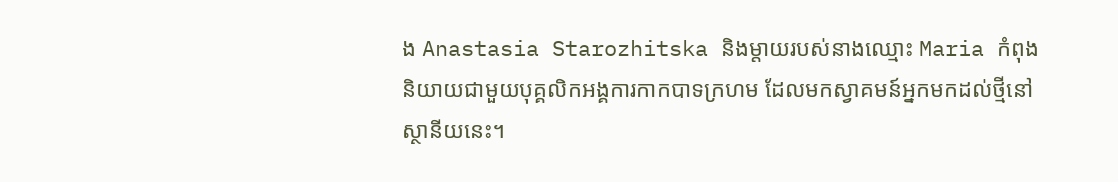ង Anastasia Starozhitska និងម្តាយរបស់នាងឈ្មោះ Maria កំពុងនិយាយជាមួយបុគ្គលិកអង្គការកាកបាទក្រហម ដែលមកស្វាគមន៍អ្នកមកដល់ថ្មីនៅស្ថានីយនេះ។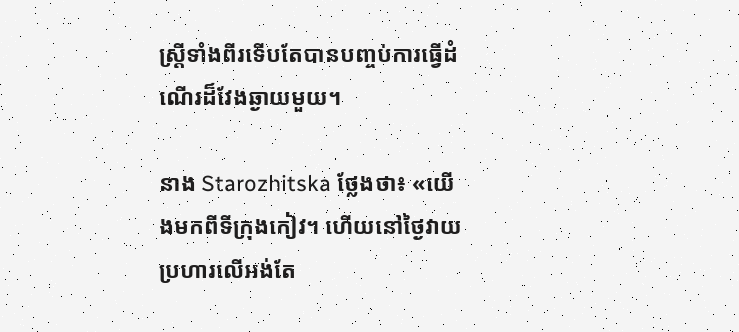ស្ត្រីទាំងពីរទើបតែបានបញ្ចប់ការធ្វើដំណើរដ៏វែងឆ្ងាយមួយ។

នាង Starozhitska ថ្លែងថា៖ «យើងមកពីទីក្រុងកៀវ។ ហើយនៅថ្ងៃវាយប្រហារលើអង់តែ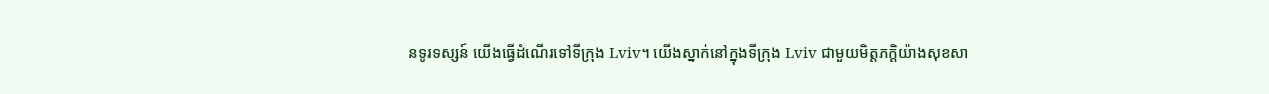នទូរទស្សន៍ យើងធ្វើដំណើរទៅទីក្រុង Lviv។ យើងស្នាក់នៅក្នុងទីក្រុង Lviv ជាមួយមិត្តភក្តិយ៉ាងសុខសា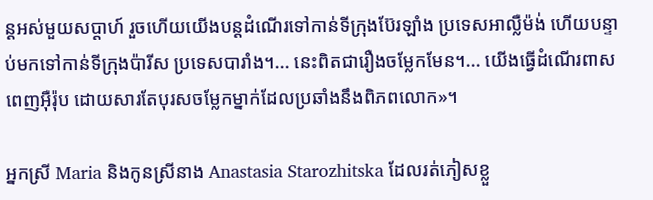ន្តអស់មួយសប្ដាហ៍ រួចហើយយើងបន្តដំណើរទៅកាន់ទីក្រុងប៊ែរឡាំង ប្រទេសអាល្លឺម៉ង់ ហើយបន្ទាប់មកទៅកាន់ទីក្រុងប៉ារីស ប្រទេសបារាំង។... នេះពិតជារឿងចម្លែកមែន។... យើងធ្វើដំណើរពាសពេញអ៊ឺរ៉ុប ដោយសារតែបុរសចម្លែកម្នាក់ដែលប្រឆាំងនឹងពិភពលោក‍»។

អ្នកស្រី Maria និងកូនស្រីនាង Anastasia Starozhitska ដែលរត់ភៀសខ្លួ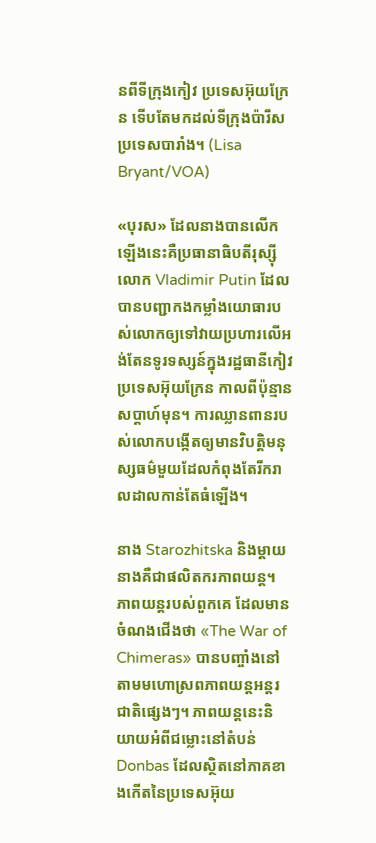នពីទីក្រុងកៀវ ប្រទេសអ៊ុយក្រែន ទើបតែមកដល់ទីក្រុងប៉ារីស ប្រទេសបារាំង។ (Lisa Bryant/VOA)

«បុរស» ដែលនាងបានលើកឡើងនេះគឺប្រធានាធិបតីរុស្ស៊ីលោក Vladimir Putin ដែលបានបញ្ជាកងកម្លាំងយោធារបស់លោកឲ្យទៅវាយប្រហារលើអង់តែនទូរទស្សន៍ក្នុងរដ្ឋធានីកៀវ ប្រទេសអ៊ុយក្រែន កាលពីប៉ុន្មានសប្តាហ៍មុន។ ការឈ្លានពានរបស់លោកបង្កើតឲ្យមានវិបត្តិមនុស្សធម៌មួយដែលកំពុងតែរីករាលដាលកាន់តែធំឡើង។

នាង Starozhitska និងម្តាយនាងគឺជាផលិតករភាពយន្ត។ ភាពយន្តរបស់ពួកគេ ដែលមានចំណងជើងថា «The War of Chimeras» បានបញ្ចាំងនៅតាមមហោស្រពភាពយន្តអន្តរជាតិផ្សេងៗ។ ភាពយន្តនេះនិយាយអំពីជម្លោះនៅតំបន់ Donbas ដែលស្ថិតនៅភាគខាងកើតនៃប្រទេសអ៊ុយ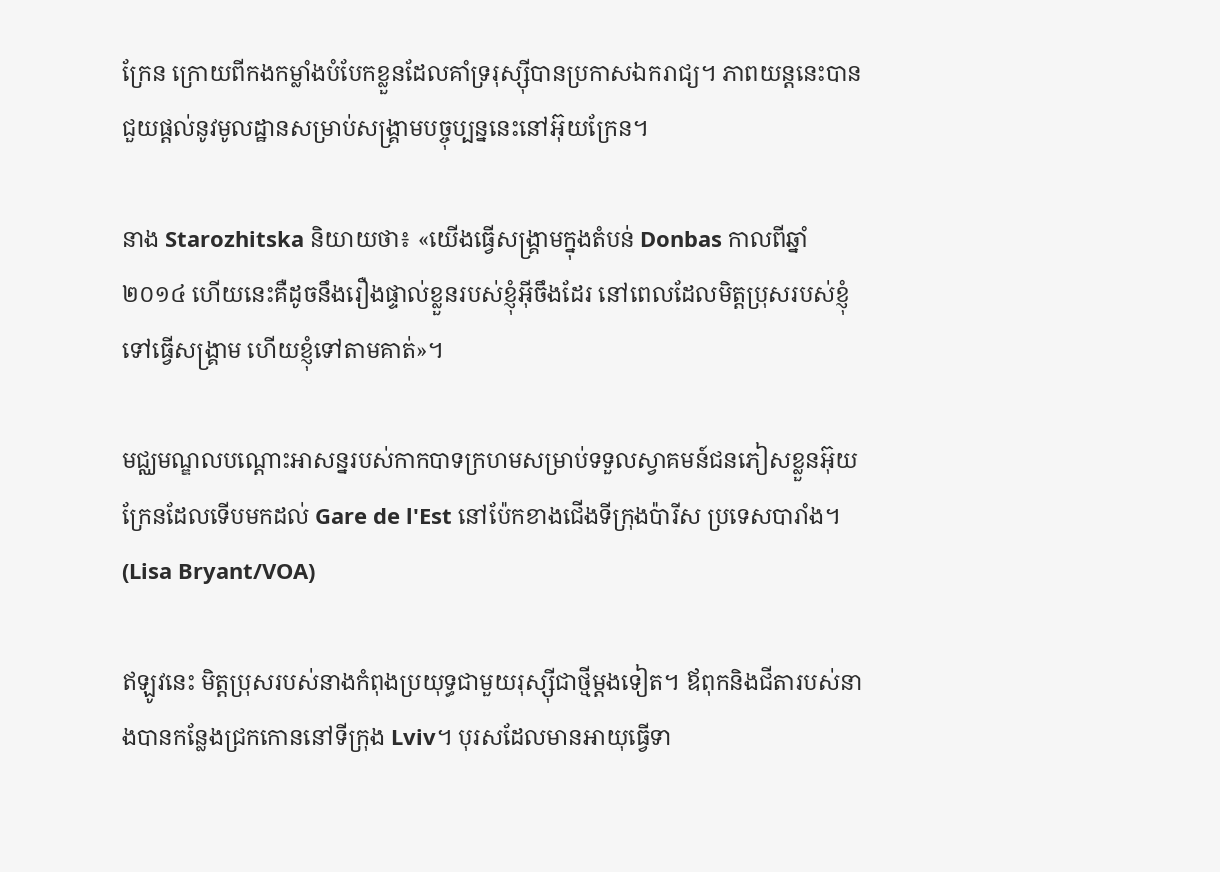ក្រែន ក្រោយពីកងកម្លាំងបំបែកខ្លួនដែលគាំទ្ររុស្ស៊ីបានប្រកាសឯករាជ្យ។ ភាពយន្តនេះបានជួយផ្ដល់នូវមូលដ្ឋានសម្រាប់សង្គ្រាមបច្ចុប្បន្ននេះនៅអ៊ុយក្រែន។

នាង Starozhitska និយាយថា៖ «យើងធ្វើសង្គ្រាមក្នុងតំបន់ Donbas កាលពីឆ្នាំ ២០១៤ ហើយនេះគឺដូចនឹងរឿងផ្ទាល់ខ្លួនរបស់ខ្ញុំអ៊ីចឹងដែរ នៅពេលដែលមិត្តប្រុសរបស់ខ្ញុំទៅធ្វើសង្គ្រាម ហើយខ្ញុំទៅតាមគាត់»។

មជ្ឈមណ្ឌលបណ្ដោះអាសន្នរបស់កាកបាទក្រហមសម្រាប់ទទួលស្វាគមន៍ជនភៀសខ្លួនអ៊ុយក្រែនដែលទើបមកដល់ Gare de l'Est នៅប៉ែកខាងជើងទីក្រុងប៉ារីស ប្រទេសបារាំង។ (Lisa Bryant/VOA)

ឥឡូវនេះ មិត្តប្រុសរបស់នាងកំពុងប្រយុទ្ធជាមួយរុស្ស៊ីជាថ្មីម្តងទៀត។ ឪពុកនិងជីតារបស់នាងបានកន្លែងជ្រកកោននៅទីក្រុង Lviv។ បុរសដែលមានអាយុធ្វើទា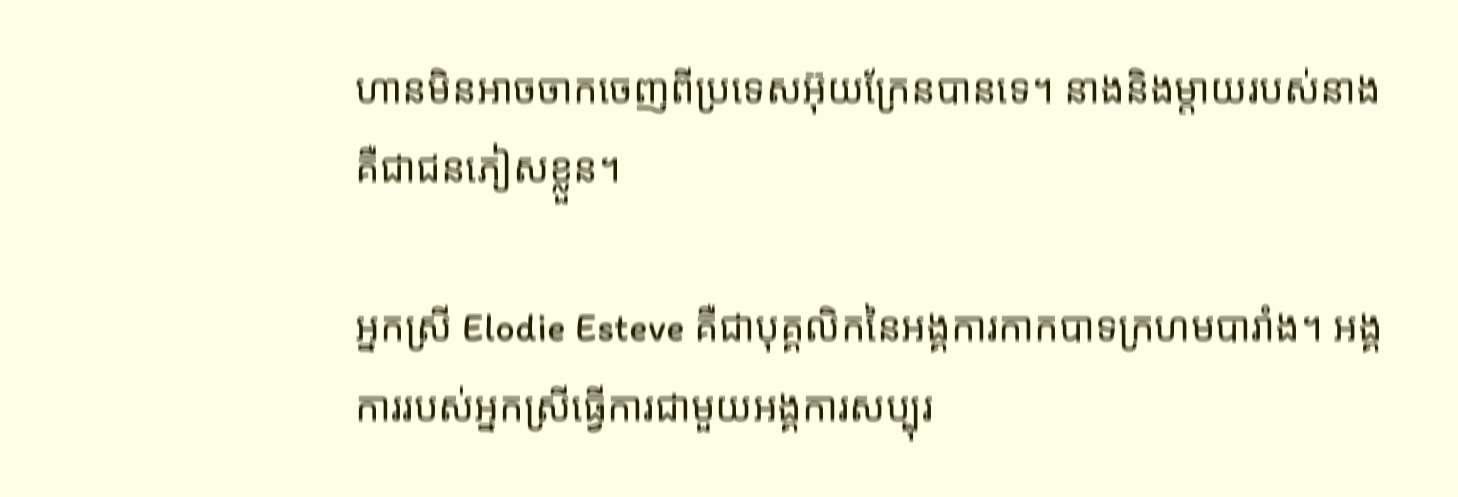ហានមិនអាចចាកចេញពីប្រទេសអ៊ុយក្រែនបានទេ។ នាងនិងម្តាយរបស់នាងគឺជាជនភៀសខ្លួន។

អ្នកស្រី Elodie Esteve គឺជាបុគ្គលិកនៃអង្គការកាកបាទក្រហមបារាំង។ អង្គការរបស់អ្នកស្រីធ្វើការជាមួយអង្គការសប្បុរ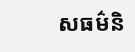សធម៌និ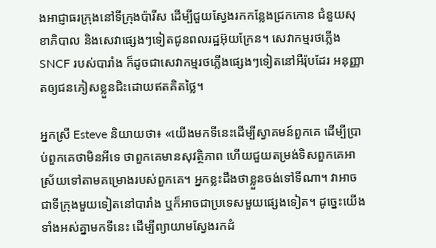ងអាជ្ញាធរក្រុងនៅទីក្រុងប៉ារីស ដើម្បីជួយស្វែងរកកន្លែងជ្រកកោន ជំនួយសុខាភិបាល និងសេវាផ្សេងៗទៀតជូនពលរដ្ឋអ៊ុយក្រែន។ សេវាកម្មរថភ្លើង SNCF របស់បារាំង ក៏ដូចជាសេវាកម្មរថភ្លើងផ្សេងៗទៀតនៅអឺរ៉ុបដែរ អនុញ្ញាតឲ្យជនភៀសខ្លួនជិះដោយឥតគិតថ្លៃ។

អ្នកស្រី Esteve និយាយថា៖ «យើងមកទីនេះដើម្បីស្វាគមន៍ពួកគេ ដើម្បីប្រាប់ពួកគេថាមិនអីទេ ថាពួកគេមានសុវត្ថិភាព ហើយជួយតម្រង់ទិសពួកគេអាស្រ័យទៅតាមគម្រោងរបស់ពួកគេ។ អ្នកខ្លះដឹងថាខ្លួនចង់ទៅទីណា។ វាអាចជាទីក្រុងមួយទៀតនៅបារាំង ឬក៏អាចជាប្រទេសមួយផ្សេងទៀត។ ដូច្នេះយើងទាំងអស់គ្នាមកទីនេះ ដើម្បីព្យាយាមស្វែងរកដំ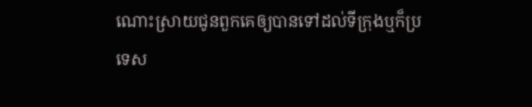ណោះស្រាយជូនពួកគេឲ្យបានទៅដល់ទីក្រុងឬក៏ប្រទេស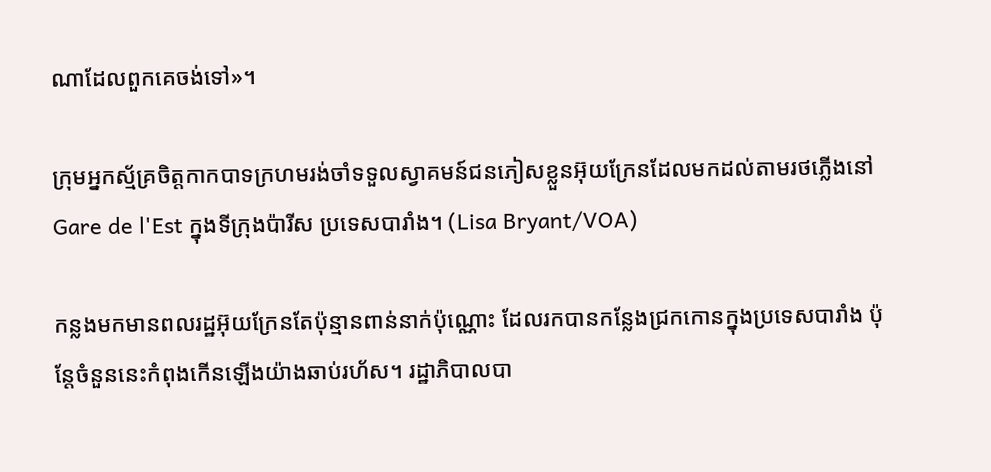ណាដែលពួកគេចង់ទៅ»។

ក្រុមអ្នកស្ម័គ្រចិត្តកាកបាទក្រហមរង់ចាំទទួលស្វាគមន៍ជនភៀសខ្លួនអ៊ុយក្រែនដែលមកដល់តាមរថភ្លើងនៅ Gare de l'Est ក្នុងទីក្រុងប៉ារីស ប្រទេសបារាំង។ (Lisa Bryant/VOA)

កន្លងមកមានពលរដ្ឋអ៊ុយក្រែនតែប៉ុន្មានពាន់នាក់ប៉ុណ្ណោះ ដែលរកបានកន្លែងជ្រកកោនក្នុងប្រទេសបារាំង ប៉ុន្តែចំនួននេះកំពុងកើនឡើងយ៉ាងឆាប់រហ័ស។ រដ្ឋាភិបាលបា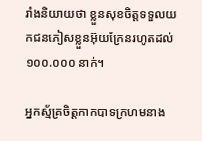រាំងនិយាយថា ខ្លួនសុខចិត្តទទួលយកជនភៀសខ្លួនអ៊ុយក្រែនរហូតដល់ ១០០.០០០ នាក់។

អ្នកស្ម័គ្រចិត្តកាកបាទក្រហមនាង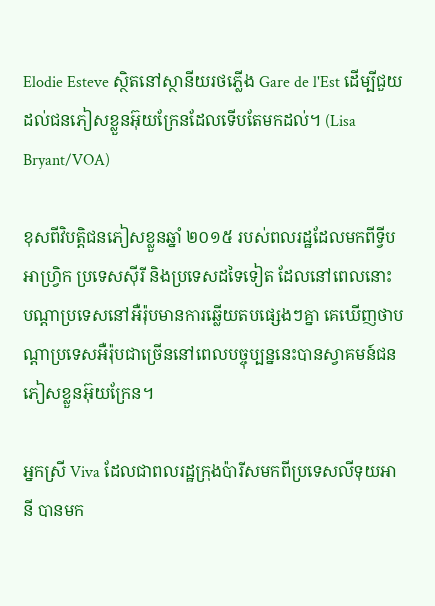Elodie Esteve ស្ថិតនៅស្ថានីយរថភ្លើង Gare de l'Est ដើម្បីជួយដល់ជនភៀសខ្លួនអ៊ុយក្រែនដែលទើបតែមកដល់។ (Lisa Bryant/VOA)

ខុសពីវិបត្តិជនភៀសខ្លួនឆ្នាំ ២០១៥ របស់ពលរដ្ឋដែលមកពីទ្វីបអាហ្វ្រិក ប្រទេសស៊ីរី និងប្រទេសដទៃទៀត ដែលនៅពេលនោះ បណ្ដាប្រទេសនៅអឺរ៉ុបមានការឆ្លើយតបផ្សេងៗគ្នា គេឃើញថាបណ្ដាប្រទេសអឺរ៉ុបជាច្រើននៅពេលបច្ចុប្បន្ននេះបានស្វាគមន៍ជនភៀសខ្លួនអ៊ុយក្រែន។

អ្នកស្រី Viva ដែលជាពលរដ្ឋក្រុងប៉ារីសមកពីប្រទេសលីទុយអានី បានមក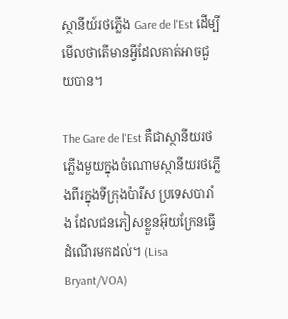ស្ថានីយ៍រថភ្លើង Gare de l'Est ដើម្បីមើលថាតើមានអ្វីដែលគាត់អាចជួយបាន។

The Gare de l'Est គឺជាស្ថានីយរថភ្លើងមួយក្នុងចំណោមស្ថានីយរថភ្លើងពីរក្នុងទីក្រុងប៉ារីស ប្រទេសបារាំង ដែលជនភៀសខ្លួនអ៊ុយក្រែនធ្វើដំណើរមកដល់។ (Lisa Bryant/VOA)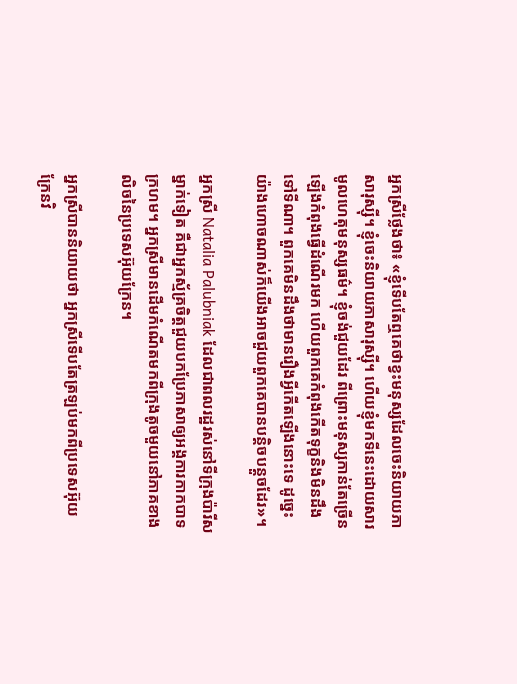អ្នកស្រីថ្លែងថា៖ «ខ្ញុំទើបតែឮគេថាខ្វះមនុស្សដែលចេះនិយាយភាសារុស្ស៊ី។ ខ្ញុំចេះនិយាយភាសារុស្ស៊ី។ ហើយខ្ញុំមកទីនេះដោយសារមូលហេតុមនុស្សធម៌។ ខ្ញុំចង់ជួយដែរ ពីព្រោះមនុស្សកាន់តែច្រើនឡើងកំពុងធ្វើដំណើរមក ហើយពួកគេកំពុងកើតទុក្ខនិងមិនដឹងទៅទីណា។ ពួកគេមិនដឹងថាមានរឿងអ្វីកើតឡើងនោះទេ ដូច្នេះយ៉ាងហោចណាស់ក៏យើងអាចជួយពួកគេបានបន្តិចបន្តួចដែរ‍»។

អ្នកស្រី Natalia Palubniak ដែលជាពលរដ្ឋរស់នៅទីក្រុងប៉ារីសម្នាក់ទៀត គឺជាអ្នកស្ម័គ្រចិត្តជួយបកប្រែភាសាឲ្យអង្គការកាកបាទក្រហម។ អ្នកស្រីមានដើមកំណើតមកពីក្រុងតូចមួយនៅភាគខាងលិចនៃប្រទេសអ៊ុយក្រែន។

អ្នកស្រីបាននិយាយថា អ្នកស្រីទើបតែត្រឡប់មកពីប្រទេសអ៊ុយក្រែនវិ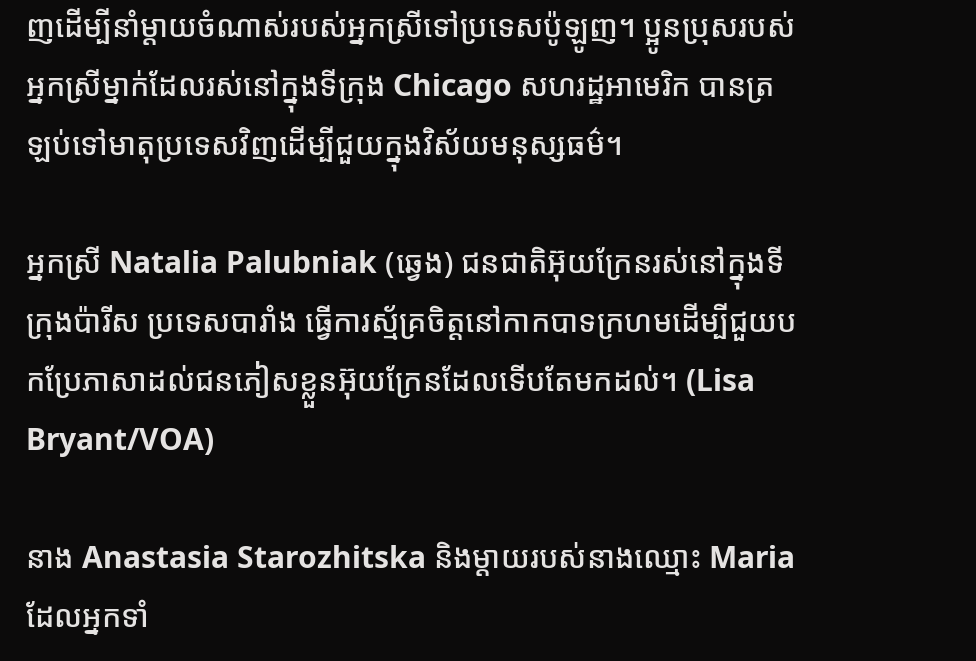ញដើម្បីនាំម្តាយចំណាស់របស់អ្នកស្រីទៅប្រទេសប៉ូឡូញ។ ប្អូនប្រុសរបស់អ្នកស្រីម្នាក់ដែលរស់នៅក្នុងទីក្រុង Chicago សហរដ្ឋអាមេរិក បានត្រឡប់ទៅមាតុប្រទេសវិញដើម្បីជួយក្នុងវិស័យមនុស្សធម៌។

អ្នកស្រី Natalia Palubniak (ឆ្វេង) ជនជាតិអ៊ុយក្រែនរស់នៅក្នុងទីក្រុងប៉ារីស ប្រទេសបារាំង ធ្វើការស្ម័គ្រចិត្តនៅកាកបាទក្រហមដើម្បីជួយបកប្រែភាសាដល់ជនភៀសខ្លួនអ៊ុយក្រែនដែលទើបតែមកដល់។ (Lisa Bryant/VOA)

នាង Anastasia Starozhitska និងម្តាយរបស់នាងឈ្មោះ Maria ដែលអ្នកទាំ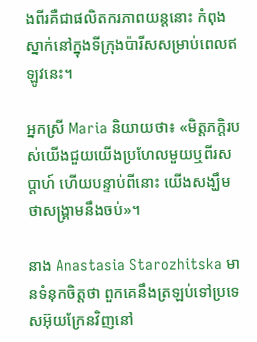ងពីរគឺជាផលិតករភាពយន្តនោះ កំពុងស្នាក់នៅក្នុងទីក្រុងប៉ារីសសម្រាប់ពេលឥឡូវនេះ។

អ្នកស្រី Maria និយាយថា៖ «មិត្តភក្តិរបស់យើងជួយយើងប្រហែលមួយឬពីរសប្ដាហ៍ ហើយបន្ទាប់ពីនោះ យើងសង្ឃឹមថាសង្គ្រាមនឹងចប់»។

នាង Anastasia Starozhitska មានទំនុកចិត្តថា ពួកគេនឹងត្រឡប់ទៅប្រទេសអ៊ុយក្រែនវិញនៅ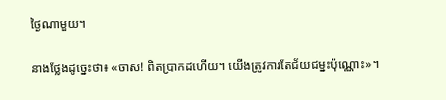ថ្ងៃណាមួយ។

នាងថ្លែងដូច្នេះថា៖ «ចាស! ពិតប្រាកដហើយ។ យើងត្រូវការតែជ័យជម្នះប៉ុណ្ណោះ‍»។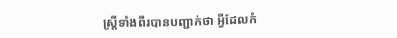ស្ត្រីទាំងពីរបានបញ្ជាក់ថា អ្វីដែលកំ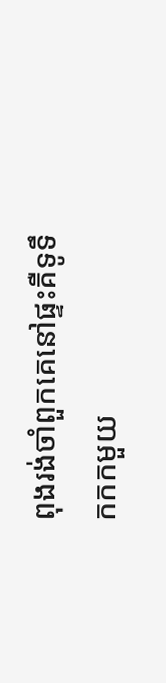ពុងរង់ចាំពួកគេនៅផ្ទះគឺទូទឹកកកមួយ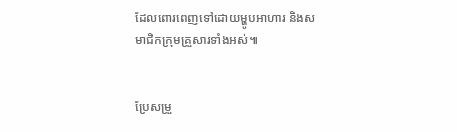ដែលពោរពេញទៅដោយម្ហូបអាហារ និងសមាជិកក្រុមគ្រួសារទាំងអស់៕


ប្រែសម្រួ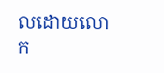លដោយលោក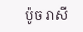ប៉ូច រាសី